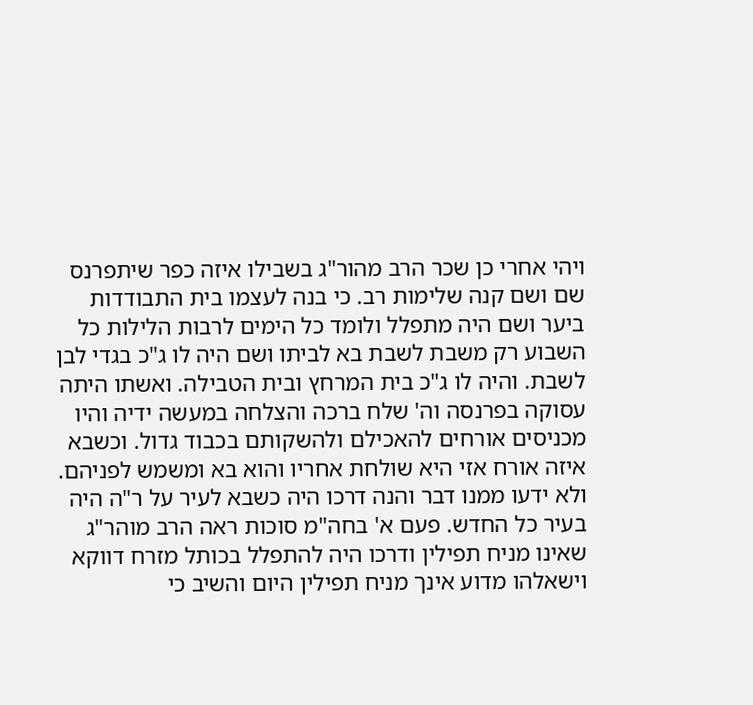ויהי אחרי כן שכר הרב מהור"ג בשבילו איזה כפר שיתפרנס שם ושם קנה שלימות רב. כי בנה לעצמו בית התבודדות ביער ושם היה מתפלל ולומד כל הימים לרבות הלילות כל השבוע רק משבת לשבת בא לביתו ושם היה לו ג"כ בגדי לבן לשבת. והיה לו ג"כ בית המרחץ ובית הטבילה. ואשתו היתה עסוקה בפרנסה וה' שלח ברכה והצלחה במעשה ידיה והיו מכניסים אורחים להאכילם ולהשקותם בכבוד גדול. וכשבא איזה אורח אזי היא שולחת אחריו והוא בא ומשמש לפניהם. ולא ידעו ממנו דבר והנה דרכו היה כשבא לעיר על ר"ה היה בעיר כל החדש. פעם א' בחה"מ סוכות ראה הרב מוהר"ג שאינו מניח תפילין ודרכו היה להתפלל בכותל מזרח דווקא וישאלהו מדוע אינך מניח תפילין היום והשיב כי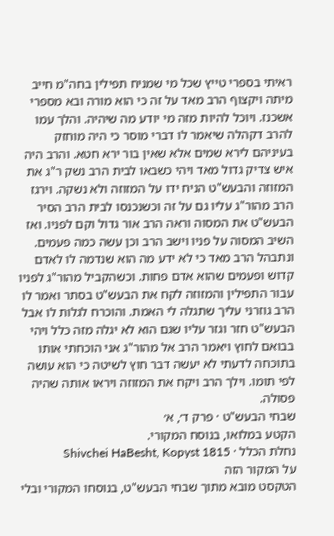ראיתי בספרי טייץ שכל מי שמניח תפילין בחה"מ חייב מיתה ויקצוף הרב מאד על זה כי הוא מורה ובא מספרי אשכנז. ויוכל להיות מזה מי יודע מה שיהיה. והלך עמו להרב דקהלה שיאמר לו דברי מוסר כי היה מוחזק בעיניהם לירא שמים אלא שאין בור ירא חטא. והרב היה איש צדיק גדול מאד ויהי כשבאו לבית הרב נשק ר"ג את המזוזה והבעש"ט הניח ידו על המזוזה ולא נשקה. וירגז הרב מהור"ג עליו גם על זה וכשנכנסו לבית הרב הסיר הבעש"ט את המסוה וראה הרב אור גדול וקם לפניו. ואז השיב המסוה על פניו וישב הרב וכן עשה כמה פעמים. ונתבהל הרב מאד כי לא ידע מה הוא שנדמה לו לאדם קדוש ופעמים שהוא אדם פחות. וכשהקביל מהור"ג לפניו עבור התפילין והמזוזה לקח את הבעש"ט בסתר ואמר לו הרב גוזרני עליך שתגלה לי האמת. והוכרח לגלות לו אבל הבעש"ט חזר וגזר עליו שגם הוא לא יגלה מזה כלל ויהי בבואם לחוץ ויאמר הרב אל מהור"ג אני הוכחתי אותו בתוכחה לדעתי לא יעשה דבר חוץ לשיטה כי הוא עושה לפי תומו. וילך הרב ויקח את המזוזה ויראו אותה שהיה פסולה.
שבחי הבעש"ט · פרק ד׳, א׳
הקטע במלואו, בנוסח המקורי.
נחלת הכלל · Shivchei HaBesht, Kopyst 1815
על המקור הזה
הטקסט מובא מתוך שבחי הבעש"ט, בנוסחו המקורי ובלי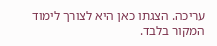עריכה. הצגתו כאן היא לצורך לימוד המקור בלבד.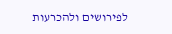לפירושים ולהכרעות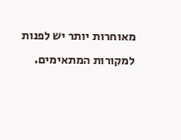מאוחרות יותר יש לפנות למקורות המתאימים.